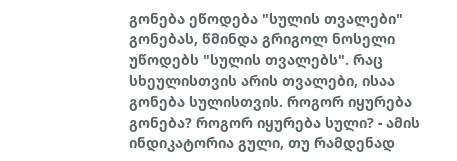გონება ეწოდება "სულის თვალები"
გონებას, წმინდა გრიგოლ ნოსელი უწოდებს "სულის თვალებს". რაც სხეულისთვის არის თვალები, ისაა გონება სულისთვის. როგორ იყურება გონება? როგორ იყურება სული? - ამის ინდიკატორია გული, თუ რამდენად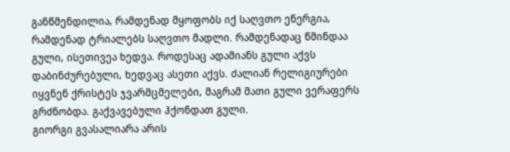განწმენდილია, რამდენად მყოფობს იქ საღვთო ენერგია, რამდენად ტრიალებს საღვთო მადლი. რამდენადაც წმინდაა გული, ისეთივეა ხედვა. როდესაც ადამიანს გული აქვს დაბინძურებული, ხედვაც ასეთი აქვს. ძალიან რელიგიურები იყვნენ ქრისტეს ჯვარმცმელები, მაგრამ მათი გული ვერაფერს გრძნობდა. გაქვავებული ჰქონდათ გული.
გიორგი გვასალიარა არის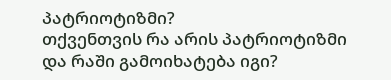პატრიოტიზმი?
თქვენთვის რა არის პატრიოტიზმი და რაში გამოიხატება იგი?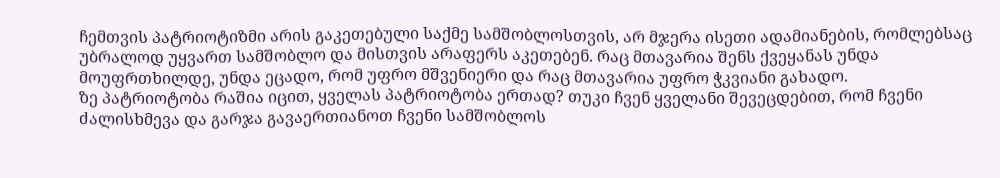ჩემთვის პატრიოტიზმი არის გაკეთებული საქმე სამშობლოსთვის, არ მჯერა ისეთი ადამიანების, რომლებსაც უბრალოდ უყვართ სამშობლო და მისთვის არაფერს აკეთებენ. რაც მთავარია შენს ქვეყანას უნდა მოუფრთხილდე, უნდა ეცადო, რომ უფრო მშვენიერი და რაც მთავარია უფრო ჭკვიანი გახადო.
ზე პატრიოტობა რაშია იცით, ყველას პატრიოტობა ერთად? თუკი ჩვენ ყველანი შევეცდებით, რომ ჩვენი ძალისხმევა და გარჯა გავაერთიანოთ ჩვენი სამშობლოს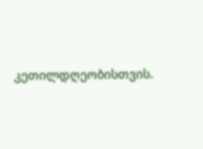კეთილდღეობისთვის.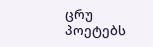ცრუ პოეტებს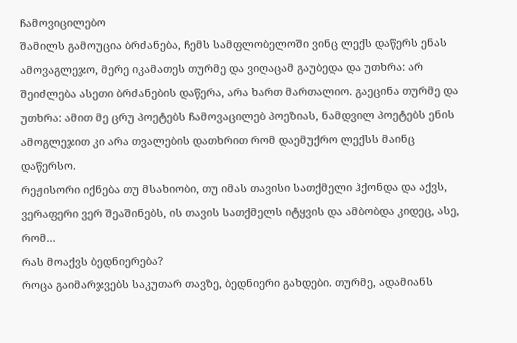ჩამოვიცილებო
შამილს გამოუცია ბრძანება, ჩემს სამფლობელოში ვინც ლექს დაწერს ენას ამოვაგლეჯო, მერე იკამათეს თურმე და ვიღაცამ გაუბედა და უთხრა: არ შეიძლება ასეთი ბრძანების დაწერა, არა ხართ მართალიო. გაეცინა თურმე და უთხრა: ამით მე ცრუ პოეტებს ჩამოვაცილებ პოეზიას, ნამდვილ პოეტებს ენის ამოგლეჯით კი არა თვალების დათხრით რომ დაემუქრო ლექსს მაინც დაწერსო.
რეჟისორი იქნება თუ მსახიობი, თუ იმას თავისი სათქმელი ჰქონდა და აქვს, ვერაფერი ვერ შეაშინებს, ის თავის სათქმელს იტყვის და ამბობდა კიდეც, ასე, რომ...
რას მოაქვს ბედნიერება?
როცა გაიმარჯვებს საკუთარ თავზე, ბედნიერი გახდები. თურმე, ადამიანს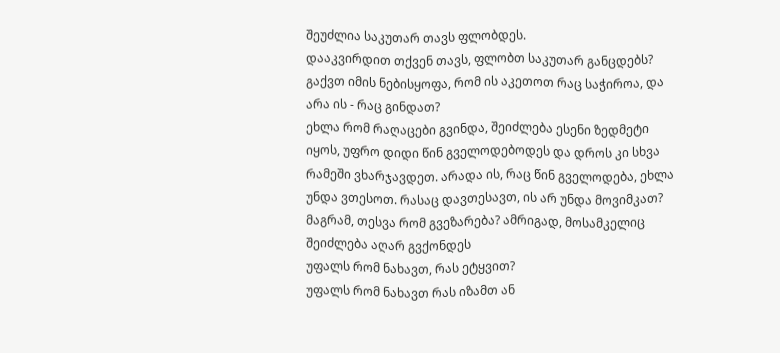შეუძლია საკუთარ თავს ფლობდეს.
დააკვირდით თქვენ თავს, ფლობთ საკუთარ განცდებს? გაქვთ იმის ნებისყოფა, რომ ის აკეთოთ რაც საჭიროა, და არა ის - რაც გინდათ?
ეხლა რომ რაღაცები გვინდა, შეიძლება ესენი ზედმეტი იყოს, უფრო დიდი წინ გველოდებოდეს და დროს კი სხვა რამეში ვხარჯავდეთ. არადა ის, რაც წინ გველოდება, ეხლა უნდა ვთესოთ. რასაც დავთესავთ, ის არ უნდა მოვიმკათ? მაგრამ, თესვა რომ გვეზარება? ამრიგად, მოსამკელიც შეიძლება აღარ გვქონდეს
უფალს რომ ნახავთ, რას ეტყვით?
უფალს რომ ნახავთ რას იზამთ ან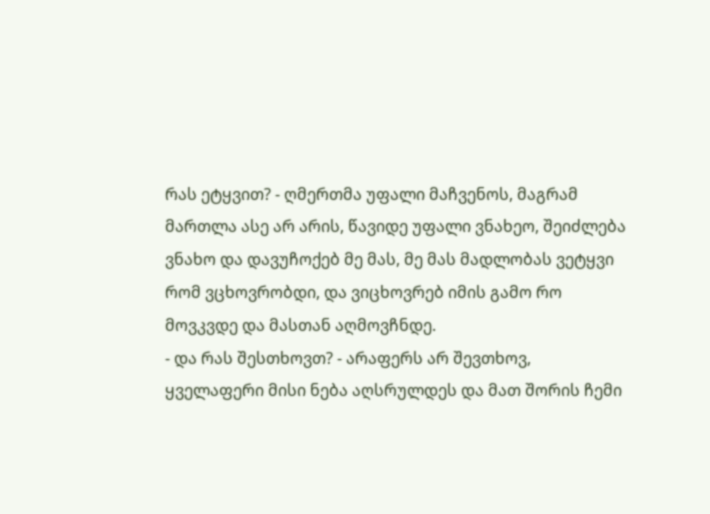რას ეტყვით? - ღმერთმა უფალი მაჩვენოს, მაგრამ მართლა ასე არ არის, წავიდე უფალი ვნახეო, შეიძლება ვნახო და დავუჩოქებ მე მას, მე მას მადლობას ვეტყვი რომ ვცხოვრობდი, და ვიცხოვრებ იმის გამო რო მოვკვდე და მასთან აღმოვჩნდე.
- და რას შესთხოვთ? - არაფერს არ შევთხოვ, ყველაფერი მისი ნება აღსრულდეს და მათ შორის ჩემი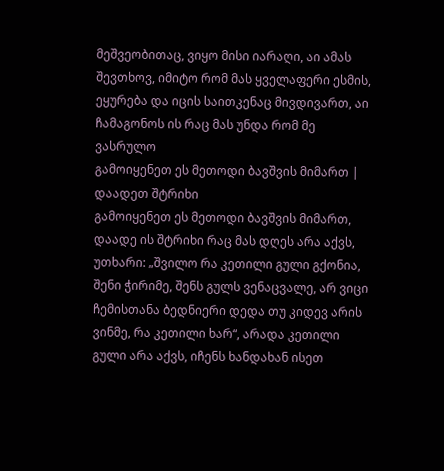მეშვეობითაც, ვიყო მისი იარაღი, აი ამას შევთხოვ, იმიტო რომ მას ყველაფერი ესმის, ეყურება და იცის საითკენაც მივდივართ, აი ჩამაგონოს ის რაც მას უნდა რომ მე ვასრულო
გამოიყენეთ ეს მეთოდი ბავშვის მიმართ | დაადეთ შტრიხი
გამოიყენეთ ეს მეთოდი ბავშვის მიმართ, დაადე ის შტრიხი რაც მას დღეს არა აქვს, უთხარი: „შვილო რა კეთილი გული გქონია, შენი ჭირიმე, შენს გულს ვენაცვალე, არ ვიცი ჩემისთანა ბედნიერი დედა თუ კიდევ არის ვინმე, რა კეთილი ხარ“, არადა კეთილი გული არა აქვს, იჩენს ხანდახან ისეთ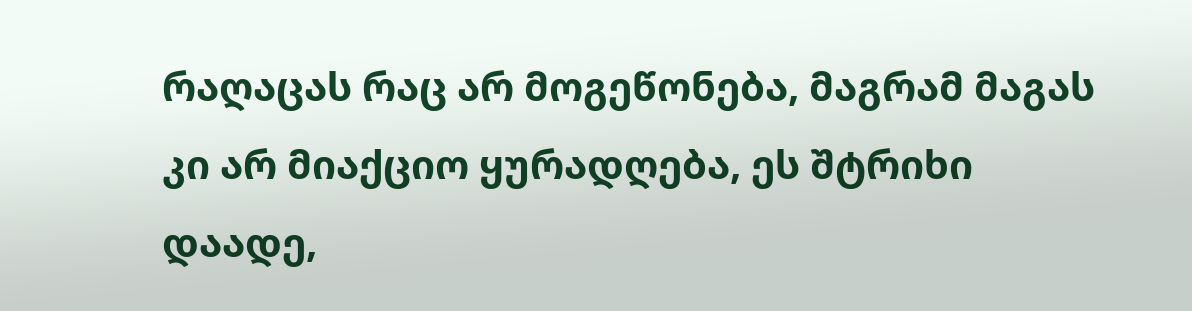რაღაცას რაც არ მოგეწონება, მაგრამ მაგას კი არ მიაქციო ყურადღება, ეს შტრიხი დაადე,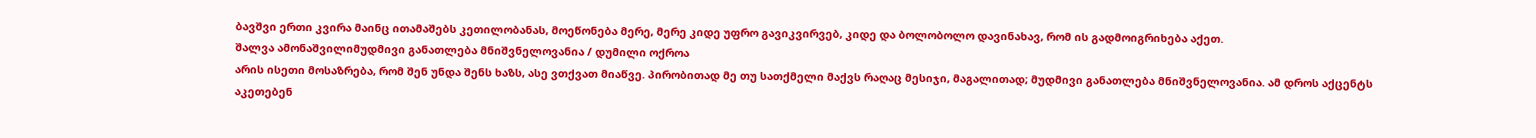ბავშვი ერთი კვირა მაინც ითამაშებს კეთილობანას, მოეწონება მერე, მერე კიდე უფრო გავიკვირვებ, კიდე და ბოლობოლო დავინახავ, რომ ის გადმოიგრიხება აქეთ.
შალვა ამონაშვილიმუდმივი განათლება მნიშვნელოვანია / დუმილი ოქროა
არის ისეთი მოსაზრება, რომ შენ უნდა შენს ხაზს, ასე ვთქვათ მიაწვე. პირობითად მე თუ სათქმელი მაქვს რაღაც მესიჯი, მაგალითად; მუდმივი განათლება მნიშვნელოვანია. ამ დროს აქცენტს აკეთებენ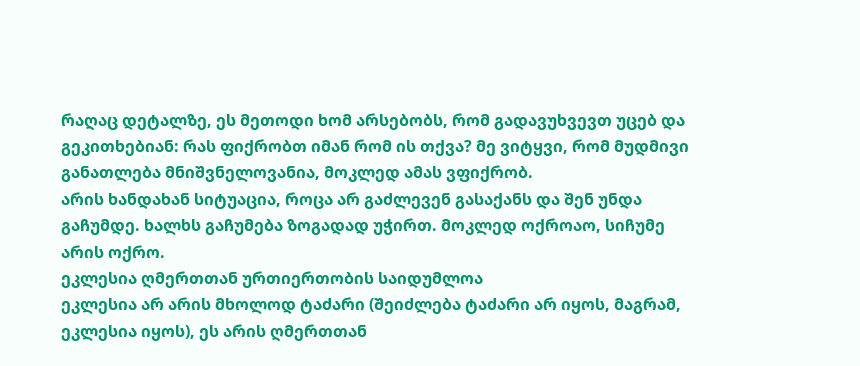რაღაც დეტალზე, ეს მეთოდი ხომ არსებობს, რომ გადავუხვევთ უცებ და გეკითხებიან: რას ფიქრობთ იმან რომ ის თქვა? მე ვიტყვი, რომ მუდმივი განათლება მნიშვნელოვანია, მოკლედ ამას ვფიქრობ.
არის ხანდახან სიტუაცია, როცა არ გაძლევენ გასაქანს და შენ უნდა გაჩუმდე. ხალხს გაჩუმება ზოგადად უჭირთ. მოკლედ ოქროაო, სიჩუმე არის ოქრო.
ეკლესია ღმერთთან ურთიერთობის საიდუმლოა
ეკლესია არ არის მხოლოდ ტაძარი (შეიძლება ტაძარი არ იყოს, მაგრამ, ეკლესია იყოს), ეს არის ღმერთთან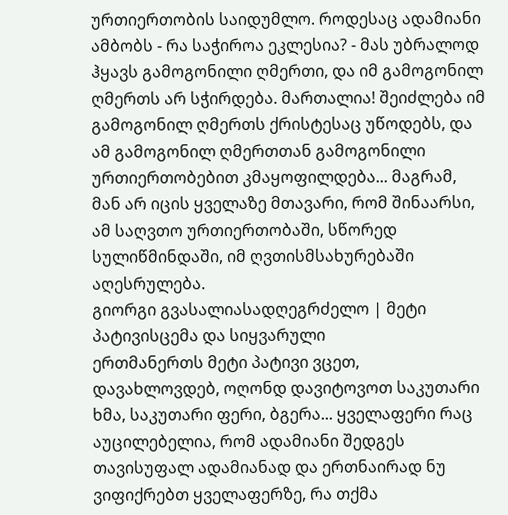ურთიერთობის საიდუმლო. როდესაც ადამიანი ამბობს - რა საჭიროა ეკლესია? - მას უბრალოდ ჰყავს გამოგონილი ღმერთი, და იმ გამოგონილ ღმერთს არ სჭირდება. მართალია! შეიძლება იმ გამოგონილ ღმერთს ქრისტესაც უწოდებს, და ამ გამოგონილ ღმერთთან გამოგონილი ურთიერთობებით კმაყოფილდება... მაგრამ, მან არ იცის ყველაზე მთავარი, რომ შინაარსი, ამ საღვთო ურთიერთობაში, სწორედ სულიწმინდაში, იმ ღვთისმსახურებაში აღესრულება.
გიორგი გვასალიასადღეგრძელო | მეტი პატივისცემა და სიყვარული
ერთმანერთს მეტი პატივი ვცეთ, დავახლოვდებ, ოღონდ დავიტოვოთ საკუთარი ხმა, საკუთარი ფერი, ბგერა... ყველაფერი რაც აუცილებელია, რომ ადამიანი შედგეს თავისუფალ ადამიანად და ერთნაირად ნუ ვიფიქრებთ ყველაფერზე, რა თქმა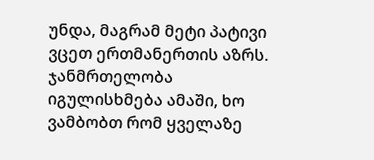უნდა, მაგრამ მეტი პატივი ვცეთ ერთმანერთის აზრს.
ჯანმრთელობა იგულისხმება ამაში, ხო ვამბობთ რომ ყველაზე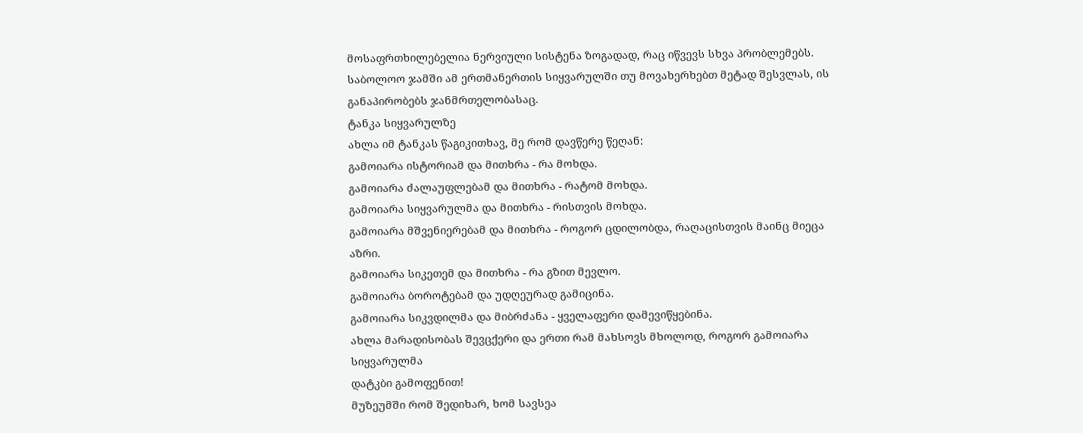მოსაფრთხილებელია ნერვიული სისტენა ზოგადად, რაც იწვევს სხვა პრობლემებს. საბოლოო ჯამში ამ ერთმანერთის სიყვარულში თუ მოვახერხებთ მეტად შესვლას, ის განაპირობებს ჯანმრთელობასაც.
ტანკა სიყვარულზე
ახლა იმ ტანკას წაგიკითხავ, მე რომ დავწერე წეღან:
გამოიარა ისტორიამ და მითხრა - რა მოხდა.
გამოიარა ძალაუფლებამ და მითხრა - რატომ მოხდა.
გამოიარა სიყვარულმა და მითხრა - რისთვის მოხდა.
გამოიარა მშვენიერებამ და მითხრა - როგორ ცდილობდა, რაღაცისთვის მაინც მიეცა აზრი.
გამოიარა სიკეთემ და მითხრა - რა გზით მევლო.
გამოიარა ბოროტებამ და უდღეურად გამიცინა.
გამოიარა სიკვდილმა და მიბრძანა - ყველაფერი დამევიწყებინა.
ახლა მარადისობას შევცქერი და ერთი რამ მახსოვს მხოლოდ, როგორ გამოიარა სიყვარულმა
დატკბი გამოფენით!
მუზეუმში რომ შედიხარ, ხომ სავსეა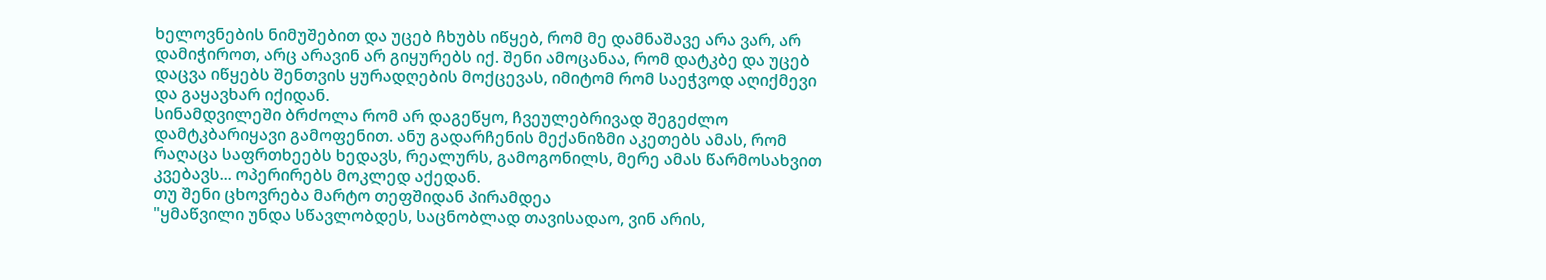ხელოვნების ნიმუშებით და უცებ ჩხუბს იწყებ, რომ მე დამნაშავე არა ვარ, არ დამიჭიროთ, არც არავინ არ გიყურებს იქ. შენი ამოცანაა, რომ დატკბე და უცებ დაცვა იწყებს შენთვის ყურადღების მოქცევას, იმიტომ რომ საეჭვოდ აღიქმევი და გაყავხარ იქიდან.
სინამდვილეში ბრძოლა რომ არ დაგეწყო, ჩვეულებრივად შეგეძლო დამტკბარიყავი გამოფენით. ანუ გადარჩენის მექანიზმი აკეთებს ამას, რომ რაღაცა საფრთხეებს ხედავს, რეალურს, გამოგონილს, მერე ამას წარმოსახვით კვებავს... ოპერირებს მოკლედ აქედან.
თუ შენი ცხოვრება მარტო თეფშიდან პირამდეა
"ყმაწვილი უნდა სწავლობდეს, საცნობლად თავისადაო, ვინ არის,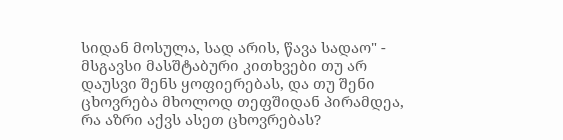სიდან მოსულა, სად არის, წავა სადაო" - მსგავსი მასშტაბური კითხვები თუ არ დაუსვი შენს ყოფიერებას, და თუ შენი ცხოვრება მხოლოდ თეფშიდან პირამდეა, რა აზრი აქვს ასეთ ცხოვრებას?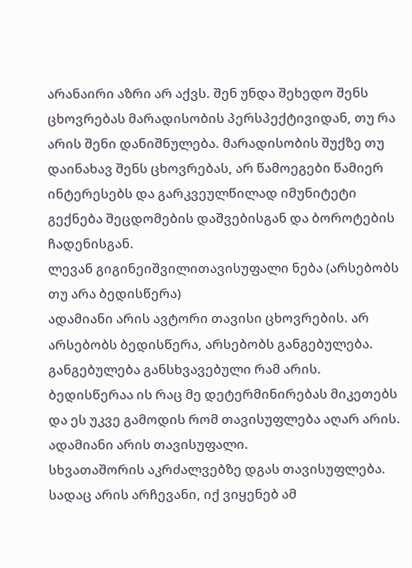არანაირი აზრი არ აქვს. შენ უნდა შეხედო შენს ცხოვრებას მარადისობის პერსპექტივიდან, თუ რა არის შენი დანიშნულება. მარადისობის შუქზე თუ დაინახავ შენს ცხოვრებას, არ წამოეგები წამიერ ინტერესებს და გარკვეულწილად იმუნიტეტი გექნება შეცდომების დაშვებისგან და ბოროტების ჩადენისგან.
ლევან გიგინეიშვილითავისუფალი ნება (არსებობს თუ არა ბედისწერა)
ადამიანი არის ავტორი თავისი ცხოვრების. არ არსებობს ბედისწერა, არსებობს განგებულება. განგებულება განსხვავებული რამ არის. ბედისწერაა ის რაც მე დეტერმინირებას მიკეთებს და ეს უკვე გამოდის რომ თავისუფლება აღარ არის. ადამიანი არის თავისუფალი.
სხვათაშორის აკრძალვებზე დგას თავისუფლება. სადაც არის არჩევანი, იქ ვიყენებ ამ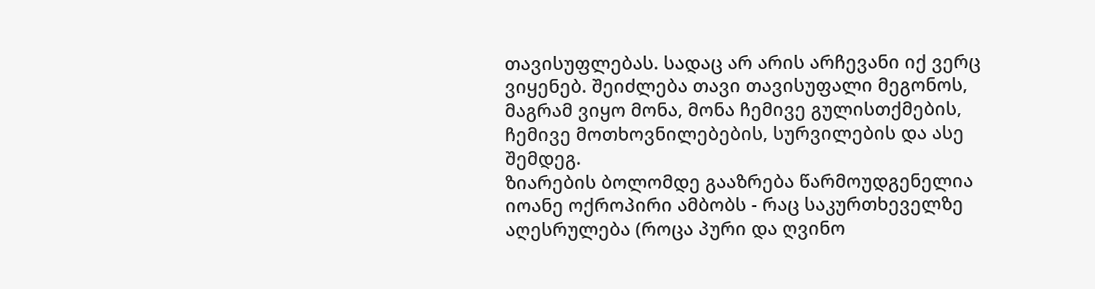თავისუფლებას. სადაც არ არის არჩევანი იქ ვერც ვიყენებ. შეიძლება თავი თავისუფალი მეგონოს, მაგრამ ვიყო მონა, მონა ჩემივე გულისთქმების, ჩემივე მოთხოვნილებების, სურვილების და ასე შემდეგ.
ზიარების ბოლომდე გააზრება წარმოუდგენელია
იოანე ოქროპირი ამბობს - რაც საკურთხეველზე აღესრულება (როცა პური და ღვინო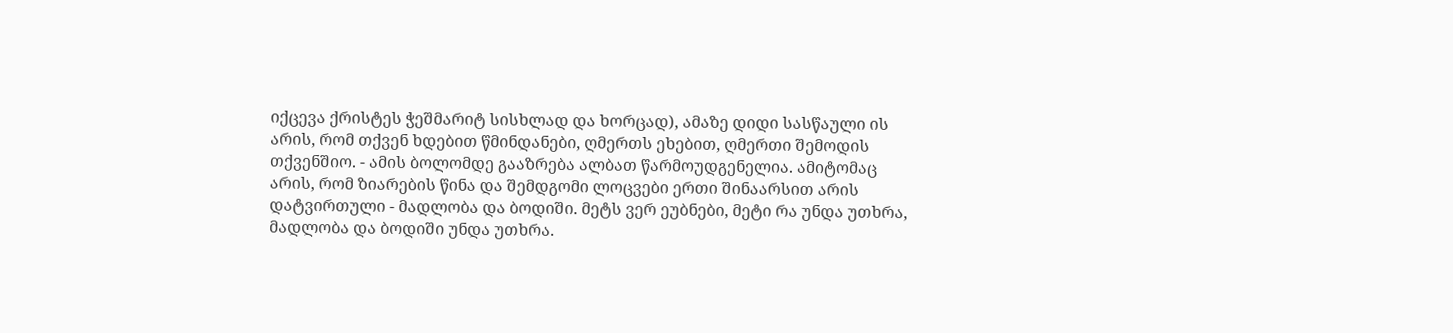იქცევა ქრისტეს ჭეშმარიტ სისხლად და ხორცად), ამაზე დიდი სასწაული ის არის, რომ თქვენ ხდებით წმინდანები, ღმერთს ეხებით, ღმერთი შემოდის თქვენშიო. - ამის ბოლომდე გააზრება ალბათ წარმოუდგენელია. ამიტომაც არის, რომ ზიარების წინა და შემდგომი ლოცვები ერთი შინაარსით არის დატვირთული - მადლობა და ბოდიში. მეტს ვერ ეუბნები, მეტი რა უნდა უთხრა, მადლობა და ბოდიში უნდა უთხრა.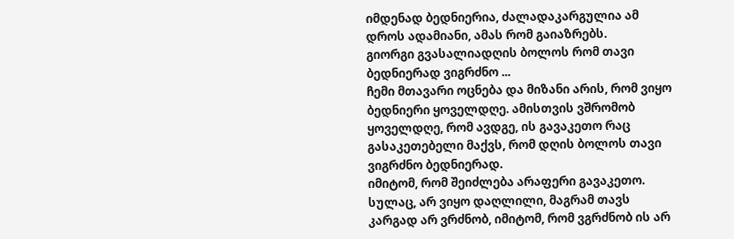იმდენად ბედნიერია, ძალადაკარგულია ამ დროს ადამიანი, ამას რომ გაიაზრებს.
გიორგი გვასალიადღის ბოლოს რომ თავი ბედნიერად ვიგრძნო ...
ჩემი მთავარი ოცნება და მიზანი არის, რომ ვიყო ბედნიერი ყოველდღე. ამისთვის ვშრომობ ყოველდღე, რომ ავდგე, ის გავაკეთო რაც გასაკეთებელი მაქვს, რომ დღის ბოლოს თავი ვიგრძნო ბედნიერად.
იმიტომ, რომ შეიძლება არაფერი გავაკეთო. სულაც, არ ვიყო დაღლილი, მაგრამ თავს კარგად არ ვრძნობ, იმიტომ, რომ ვგრძნობ ის არ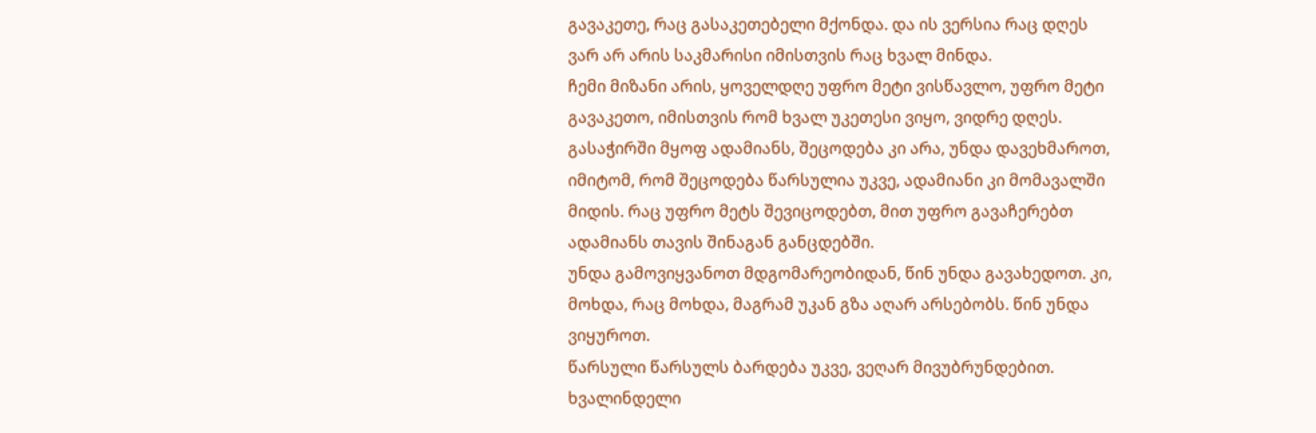გავაკეთე, რაც გასაკეთებელი მქონდა. და ის ვერსია რაც დღეს ვარ არ არის საკმარისი იმისთვის რაც ხვალ მინდა.
ჩემი მიზანი არის, ყოველდღე უფრო მეტი ვისწავლო, უფრო მეტი გავაკეთო, იმისთვის რომ ხვალ უკეთესი ვიყო, ვიდრე დღეს.
გასაჭირში მყოფ ადამიანს, შეცოდება კი არა, უნდა დავეხმაროთ, იმიტომ, რომ შეცოდება წარსულია უკვე, ადამიანი კი მომავალში მიდის. რაც უფრო მეტს შევიცოდებთ, მით უფრო გავაჩერებთ ადამიანს თავის შინაგან განცდებში.
უნდა გამოვიყვანოთ მდგომარეობიდან, წინ უნდა გავახედოთ. კი, მოხდა, რაც მოხდა, მაგრამ უკან გზა აღარ არსებობს. წინ უნდა ვიყუროთ.
წარსული წარსულს ბარდება უკვე, ვეღარ მივუბრუნდებით. ხვალინდელი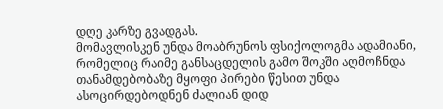დღე კარზე გვადგას.
მომავლისკენ უნდა მოაბრუნოს ფსიქოლოგმა ადამიანი, რომელიც რაიმე განსაცდელის გამო შოკში აღმოჩნდა
თანამდებობაზე მყოფი პირები წესით უნდა ასოცირდებოდნენ ძალიან დიდ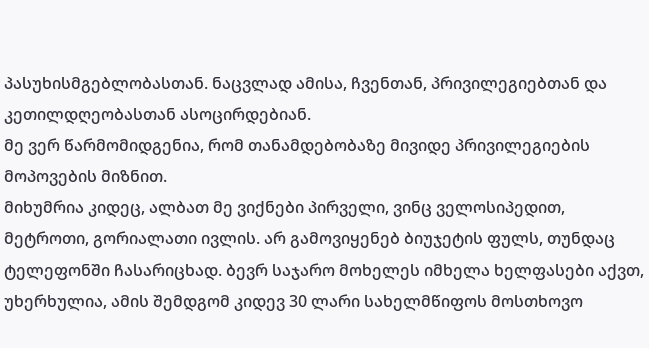პასუხისმგებლობასთან. ნაცვლად ამისა, ჩვენთან, პრივილეგიებთან და კეთილდღეობასთან ასოცირდებიან.
მე ვერ წარმომიდგენია, რომ თანამდებობაზე მივიდე პრივილეგიების მოპოვების მიზნით.
მიხუმრია კიდეც, ალბათ მე ვიქნები პირველი, ვინც ველოსიპედით, მეტროთი, გორიალათი ივლის. არ გამოვიყენებ ბიუჯეტის ფულს, თუნდაც ტელეფონში ჩასარიცხად. ბევრ საჯარო მოხელეს იმხელა ხელფასები აქვთ, უხერხულია, ამის შემდგომ კიდევ 30 ლარი სახელმწიფოს მოსთხოვო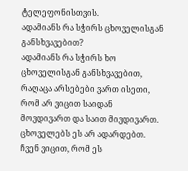ტელეფონისთვის.
ადამიანს რა სჭირს ცხოველისგან განსხვავებით?
ადამიანს რა სჭირს ხო ცხოველისგან განსხვავებით, რაღაცა არსებები ვართ ისეთი, რომ არ ვიცით საიდან მოვდივართ და საით მივდივართ. ცხოველებს ეს არ ადარდებთ.
ჩვენ ვიცით, რომ ეს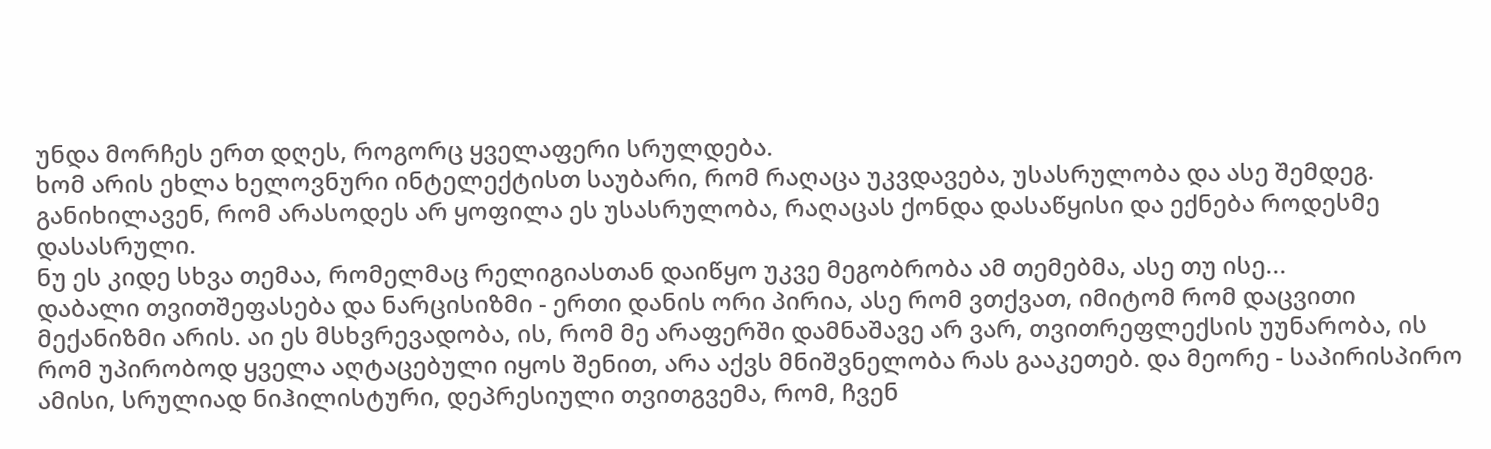უნდა მორჩეს ერთ დღეს, როგორც ყველაფერი სრულდება.
ხომ არის ეხლა ხელოვნური ინტელექტისთ საუბარი, რომ რაღაცა უკვდავება, უსასრულობა და ასე შემდეგ. განიხილავენ, რომ არასოდეს არ ყოფილა ეს უსასრულობა, რაღაცას ქონდა დასაწყისი და ექნება როდესმე დასასრული.
ნუ ეს კიდე სხვა თემაა, რომელმაც რელიგიასთან დაიწყო უკვე მეგობრობა ამ თემებმა, ასე თუ ისე...
დაბალი თვითშეფასება და ნარცისიზმი - ერთი დანის ორი პირია, ასე რომ ვთქვათ, იმიტომ რომ დაცვითი მექანიზმი არის. აი ეს მსხვრევადობა, ის, რომ მე არაფერში დამნაშავე არ ვარ, თვითრეფლექსის უუნარობა, ის რომ უპირობოდ ყველა აღტაცებული იყოს შენით, არა აქვს მნიშვნელობა რას გააკეთებ. და მეორე - საპირისპირო ამისი, სრულიად ნიჰილისტური, დეპრესიული თვითგვემა, რომ, ჩვენ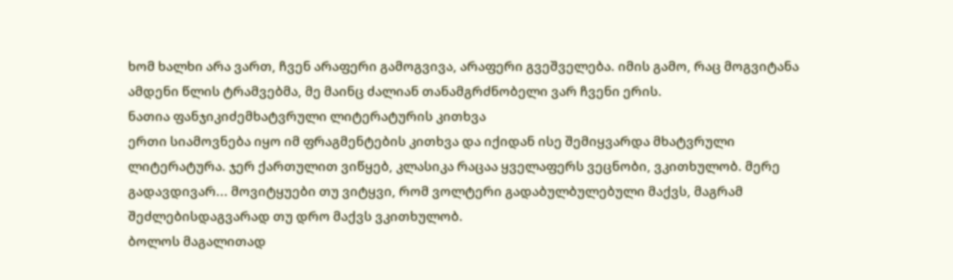ხომ ხალხი არა ვართ, ჩვენ არაფერი გამოგვივა, არაფერი გვეშველება. იმის გამო, რაც მოგვიტანა ამდენი წლის ტრამვებმა, მე მაინც ძალიან თანამგრძნობელი ვარ ჩვენი ერის.
ნათია ფანჯიკიძემხატვრული ლიტერატურის კითხვა
ერთი სიამოვნება იყო იმ ფრაგმენტების კითხვა და იქიდან ისე შემიყვარდა მხატვრული ლიტერატურა. ჯერ ქართულით ვიწყებ, კლასიკა რაცაა ყველაფერს ვეცნობი, ვკითხულობ. მერე გადავდივარ... მოვიტყუები თუ ვიტყვი, რომ ვოლტერი გადაბულბულებული მაქვს, მაგრამ შეძლებისდაგვარად თუ დრო მაქვს ვკითხულობ.
ბოლოს მაგალითად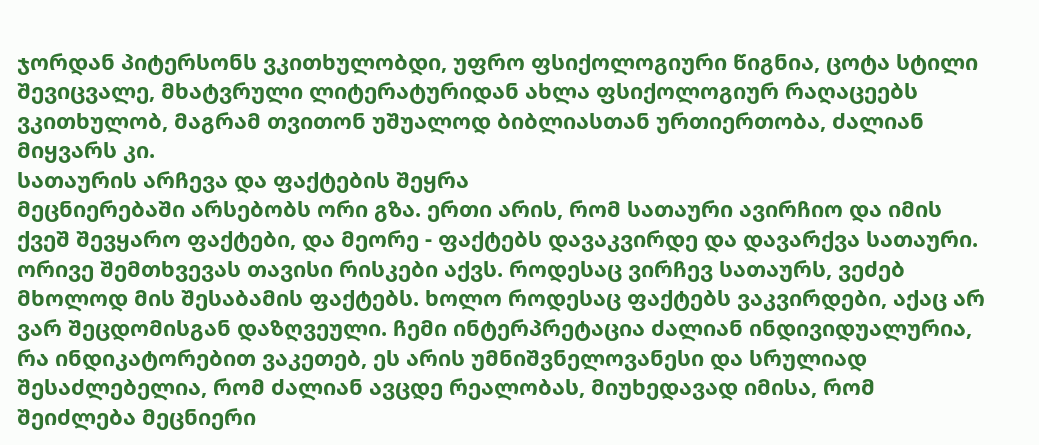ჯორდან პიტერსონს ვკითხულობდი, უფრო ფსიქოლოგიური წიგნია, ცოტა სტილი შევიცვალე, მხატვრული ლიტერატურიდან ახლა ფსიქოლოგიურ რაღაცეებს ვკითხულობ, მაგრამ თვითონ უშუალოდ ბიბლიასთან ურთიერთობა, ძალიან მიყვარს კი.
სათაურის არჩევა და ფაქტების შეყრა
მეცნიერებაში არსებობს ორი გზა. ერთი არის, რომ სათაური ავირჩიო და იმის ქვეშ შევყარო ფაქტები, და მეორე - ფაქტებს დავაკვირდე და დავარქვა სათაური. ორივე შემთხვევას თავისი რისკები აქვს. როდესაც ვირჩევ სათაურს, ვეძებ მხოლოდ მის შესაბამის ფაქტებს. ხოლო როდესაც ფაქტებს ვაკვირდები, აქაც არ ვარ შეცდომისგან დაზღვეული. ჩემი ინტერპრეტაცია ძალიან ინდივიდუალურია, რა ინდიკატორებით ვაკეთებ, ეს არის უმნიშვნელოვანესი და სრულიად შესაძლებელია, რომ ძალიან ავცდე რეალობას, მიუხედავად იმისა, რომ შეიძლება მეცნიერი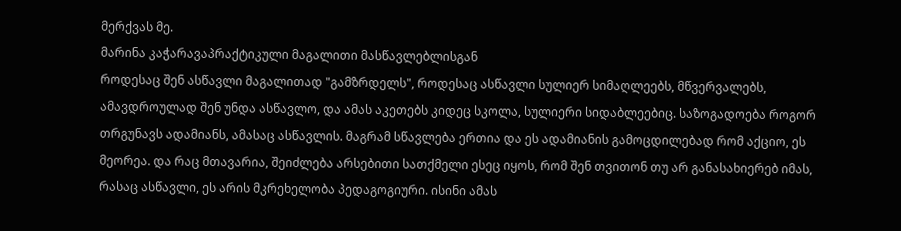მერქვას მე.
მარინა კაჭარავაპრაქტიკული მაგალითი მასწავლებლისგან
როდესაც შენ ასწავლი მაგალითად "გამზრდელს", როდესაც ასწავლი სულიერ სიმაღლეებს, მწვერვალებს, ამავდროულად შენ უნდა ასწავლო, და ამას აკეთებს კიდეც სკოლა, სულიერი სიდაბლეებიც. საზოგადოება როგორ თრგუნავს ადამიანს, ამასაც ასწავლის. მაგრამ სწავლება ერთია და ეს ადამიანის გამოცდილებად რომ აქციო, ეს მეორეა. და რაც მთავარია, შეიძლება არსებითი სათქმელი ესეც იყოს, რომ შენ თვითონ თუ არ განასახიერებ იმას, რასაც ასწავლი, ეს არის მკრეხელობა პედაგოგიური. ისინი ამას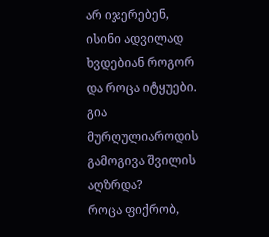არ იჯერებენ, ისინი ადვილად ხვდებიან როგორ და როცა იტყუები.
გია მურღულიაროდის გამოგივა შვილის აღზრდა?
როცა ფიქრობ,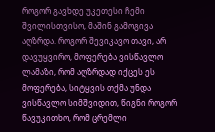როგორ გავხდე უკეთესი ჩემი შვილისთვისო, მაშინ გამოგივა აღზრდა. როგორ შევიკავო თავი, არ დავუყვირო, მოფერება ვისწავლო ლამაზი, რომ აღზრდად იქცეს ეს მოფერება, სიტყვის თქმა უნდა ვისწავლო სიმშვიდით, წიგნი როგორ წავუკითხო, რომ ცრემლი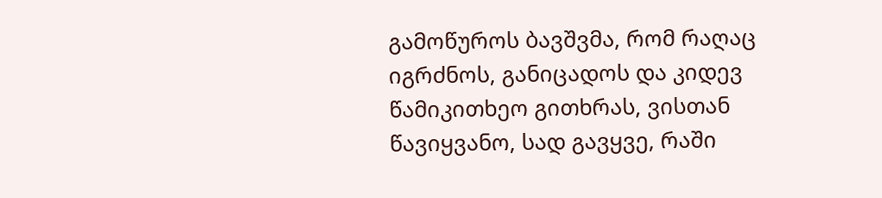გამოწუროს ბავშვმა, რომ რაღაც იგრძნოს, განიცადოს და კიდევ წამიკითხეო გითხრას, ვისთან წავიყვანო, სად გავყვე, რაში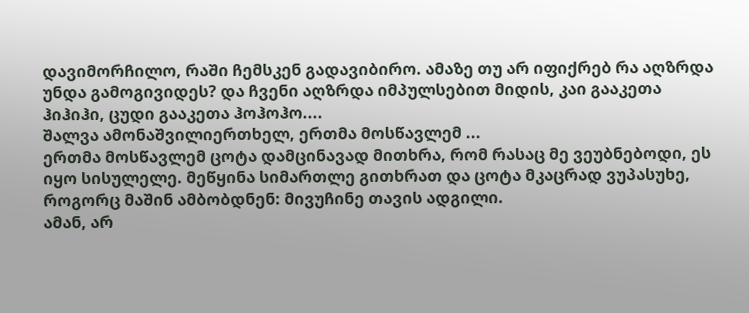დავიმორჩილო, რაში ჩემსკენ გადავიბირო. ამაზე თუ არ იფიქრებ რა აღზრდა უნდა გამოგივიდეს? და ჩვენი აღზრდა იმპულსებით მიდის, კაი გააკეთა ჰიჰიჰი, ცუდი გააკეთა ჰოჰოჰო....
შალვა ამონაშვილიერთხელ, ერთმა მოსწავლემ ...
ერთმა მოსწავლემ ცოტა დამცინავად მითხრა, რომ რასაც მე ვეუბნებოდი, ეს იყო სისულელე. მეწყინა სიმართლე გითხრათ და ცოტა მკაცრად ვუპასუხე, როგორც მაშინ ამბობდნენ: მივუჩინე თავის ადგილი.
ამან, არ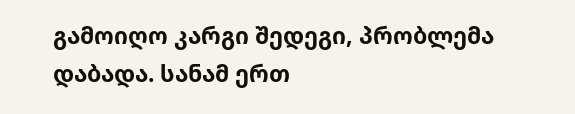გამოიღო კარგი შედეგი, პრობლემა დაბადა. სანამ ერთ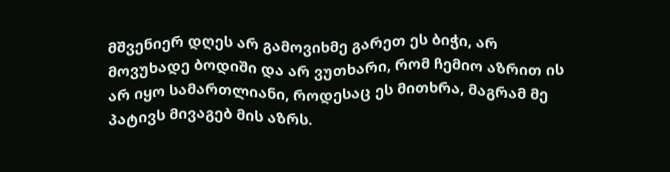მშვენიერ დღეს არ გამოვიხმე გარეთ ეს ბიჭი, არ მოვუხადე ბოდიში და არ ვუთხარი, რომ ჩემიო აზრით ის არ იყო სამართლიანი, როდესაც ეს მითხრა, მაგრამ მე პატივს მივაგებ მის აზრს.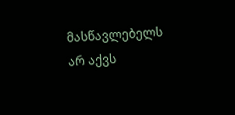მასწავლებელს არ აქვს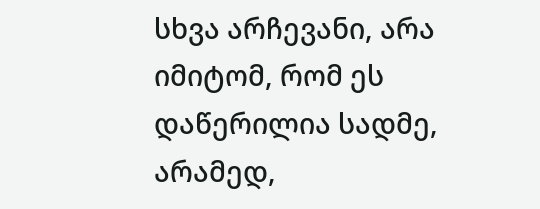სხვა არჩევანი, არა იმიტომ, რომ ეს დაწერილია სადმე, არამედ,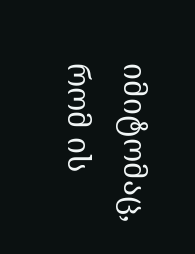იმიტომაც, რომ ის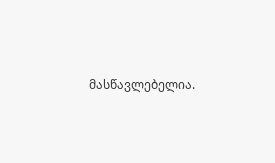მასწავლებელია.